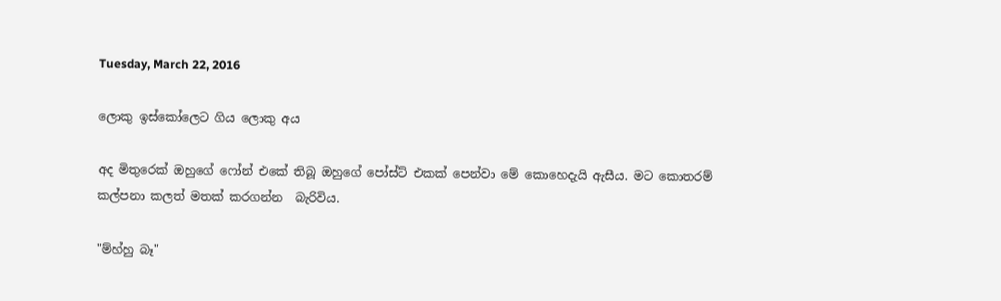Tuesday, March 22, 2016

ලොකු ඉස්කෝලෙට ගිය ලොකු අය

අද මිතුරෙක් ඔහුගේ ෆෝන් එකේ තිබූ ඔහුගේ පෝස්ට් එකක් පෙන්වා මේ කොහෙදැයි ඇසීය. මට කොතරම් කල්පනා කලත් මතක් කරගන්න  බැරිවිය.

"ම්හ්හු බෑ"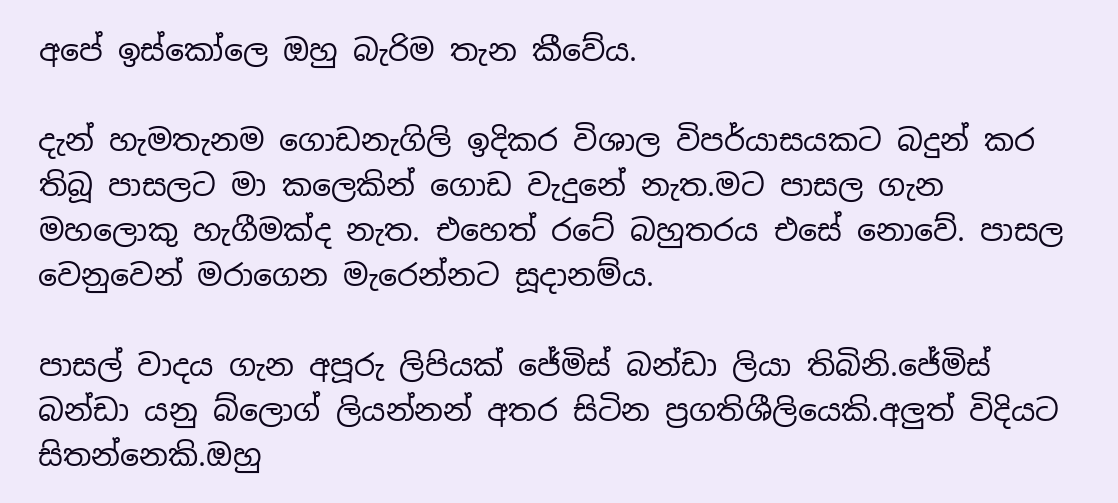අපේ ඉස්කෝලෙ ඔහු බැරිම තැන කීවේය.

දැන් හැමතැනම ගොඩනැගිලි ඉදිකර විශාල විපර්යාසයකට බදුන් කර තිබූ පාසලට මා කලෙකින් ගොඩ වැදුනේ නැත.මට පාසල ගැන මහලොකු හැගීමක්ද නැත. එහෙත් රටේ බහුතරය එසේ නොවේ. පාසල වෙනුවෙන් මරාගෙන මැරෙන්නට සූදානම්ය.

පාසල් වාදය ගැන අපූරු ලිපියක් ජේමිස් බන්ඩා ලියා තිබිනි.ජේමිස් බන්ඩා යනු බ්ලොග් ලියන්නන් අතර සිටින ප්‍රගතිශීලියෙකි.අලුත් විදියට සිතන්නෙකි.ඔහු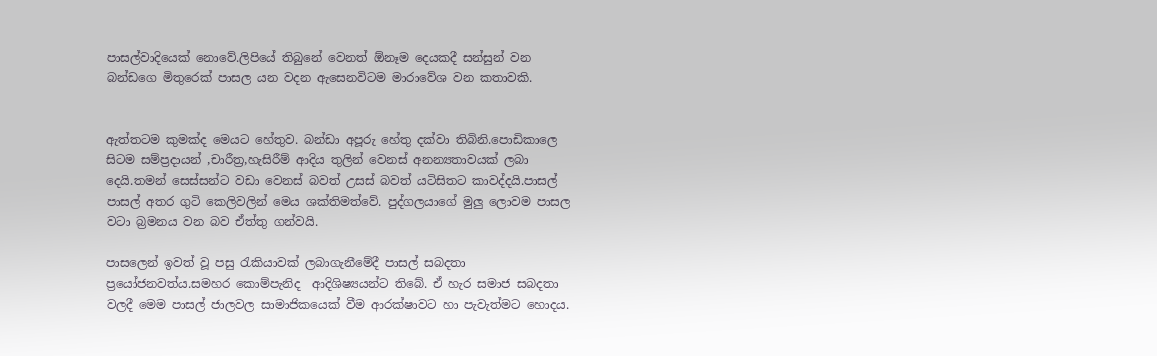පාසල්වාදියෙක් නොවේ.ලිපියේ තිබුනේ වෙනත් ඕනෑම දෙයකදී සන්සුන් වන බන්ඩගෙ මිතුරෙක් පාසල යන වදන ඇසෙනවිටම මාරාවේශ වන කතාවකි.


ඇත්තටම කුමක්ද මෙයට හේතුව. බන්ඩා අපූරු හේතු දක්වා තිබිනි.පොඩිකාලෙ සිටම සම්ප්‍රදායන් ,චාරීත්‍ර,හැසිරීම් ආදිය තුලින් වෙනස් අනන්‍යතාවයක් ලබා දෙයි.තමන් සෙස්සන්ට වඩා වෙනස් බවත් උසස් බවත් යටිසිතට කාවද්දයි.පාසල් පාසල් අතර ගුටි කෙලිවලින් මෙය ශක්තිමත්වේ. පුද්ගලයාගේ මුලු ලොවම පාසල වටා බ්‍රමනය වන බව ඒත්තු ගන්වයි.

පාසලෙන් ඉවත් වූ පසු රැකියාවක් ලබාගැනීමේදී පාසල් සබදතා ප්‍රයෝජනවත්ය.සමහර කොම්පැනිද  ආදිශිෂ්‍යයන්ට තිබේ. ඒ හැර සමාජ සබදතා වලදී මෙම පාසල් ජාලවල සාමාජිකයෙක් වීම ආරක්ෂාවට හා පැවැත්මට හොදය.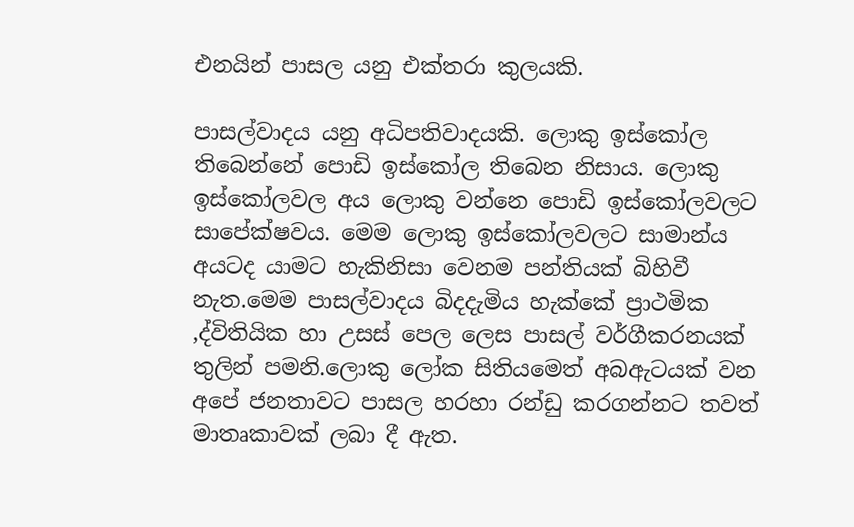එනයින් පාසල යනු එක්තරා කුලයකි.

පාසල්වාදය යනු අධිපතිවාදයකි. ලොකු ඉස්කෝල තිබෙන්නේ පොඩි ඉස්කෝල තිබෙන නිසාය. ලොකු ඉස්කෝලවල අය ලොකු වන්නෙ පොඩි ඉස්කෝලවලට සාපේක්ෂවය. මෙම ලොකු ඉස්කෝලවලට සාමාන්ය අයටද යාමට හැකිනිසා වෙනම පන්තියක් බිහිවී නැත.මෙම පාසල්වාදය බිදදැමිය හැක්කේ ප්‍රාථමික ,ද්විතියික හා උසස් පෙල ලෙස පාසල් වර්ගීකරනයක් තුලින් පමනි.ලොකු ලෝක සිතියමෙත් අබඇටයක් වන අපේ ජනතාවට පාසල හරහා රන්ඩු කරගන්නට තවත් මාතෘකාවක් ලබා දී ඇත.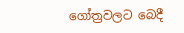ගෝත්‍රවලට බෙදී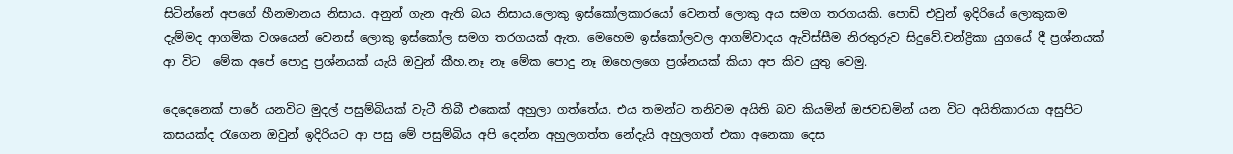සිටින්නේ අපගේ හීනමානය නිසාය. අනුන් ගැන ඇති බය නිසාය.ලොකු ඉස්කෝලකාරයෝ වෙනත් ලොකු අය සමග තරගයකි. පොඩි එවුන් ඉදිරියේ ලොකුකම දැම්මද ආගමික වශයෙන් වෙනස් ලොකු ඉස්කෝල සමග තරගයක් ඇත. මෙහෙම ඉස්කෝලවල ආගම්වාදය ඇවිස්සීම නිරතුරුව සිදුවේ.චන්ද්‍රිකා යුගයේ දී ප්‍රශ්නයක් ආ විට  මේක අපේ පොදු ප්‍රශ්නයක් යැයි ඔවුන් කීහ.නෑ නෑ මේක පොදු නෑ ඔහෙලගෙ ප්‍රශ්නයක් කියා අප කිව යුතු වෙමු.

දෙදෙනෙක් පාරේ යනවිට මුදල් පසුම්බියක් වැටී තිබී එකෙක් අහුලා ගත්තේය. එය තමන්ට තනිවම අයිති බව කියමින් ඔජවඩමින් යන විට අයිතිකාරයා අසුපිට කසයක්ද රැගෙන ඔවුන් ඉදිරියට ආ පසු මේ පසුම්බිය අපි දෙන්න අහුලගත්ත නේදැයි අහුලගත් එකා අනෙකා දෙස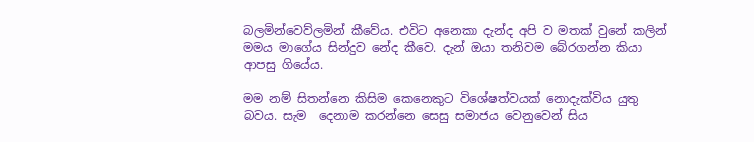බලමින්වෙව්ලමින් කීවේය. එවිට අනෙකා දැන්ද අපි ව මතක් වුනේ කලින් මමය මාගේය සින්දුව නේද කීවෙ. දැන් ඔයා තනිවම බේරගන්න කියා ආපසු ගියේය.

මම නම් සිතන්නෙ කිසිම කෙනෙකුට විශේෂත්වයක් නොදැක්විය යුතු බවය. සැම  දෙනාම කරන්නෙ සෙසු සමාජය වෙනුවෙන් සිය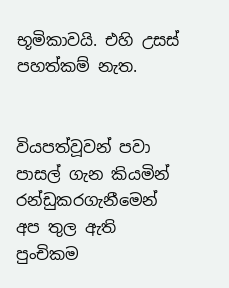භූමිකාවයි. එහි උසස් පහත්කම් නැත.


වියපත්වූවන් පවා පාසල් ගැන කියමින් රන්ඩුකරගැනීමෙන් අප තුල ඇති පුංචිකම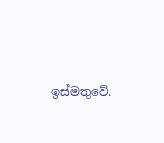ඉස්මතුවේ.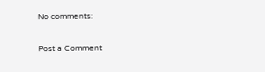No comments:

Post a Comment